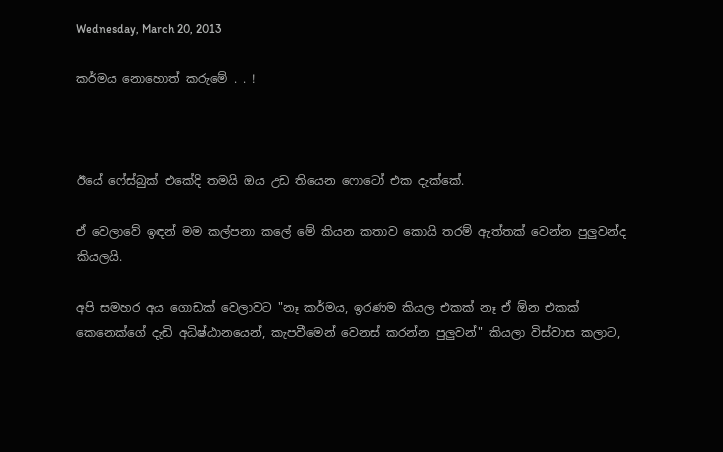Wednesday, March 20, 2013

කර්මය නොහොත් කරුමේ . . !



ඊයේ ෆේස්බුක් එකේදි තමයි ඔය උඩ තියෙන ෆොටෝ එක දැක්කේ.

ඒ වෙලාවේ ඉඳන් මම කල්පනා කලේ මේ කියන කතාව කොයි තරම් ඇත්තක් වෙන්න පුලුවන්ද කියලයි.

අපි සමහර අය ගොඩක් වෙලාවට "නෑ කර්මය, ඉරණම කියල එකක් නෑ ඒ ඕන එකක් කෙනෙක්ගේ දැඩි අධිෂ්ඨානයෙන්, කැපවීමෙන් වෙනස් කරන්න පුලුවන්" කියලා විස්වාස කලාට,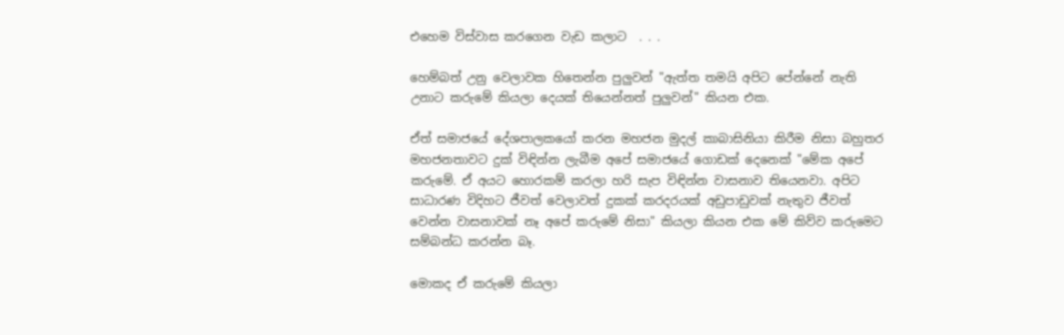එහෙම විස්වාස කරගෙන වැඩ කලාට  . . .

හෙම්බත් උනු වෙලාවක හිතෙන්න පුලුවන් "ඇත්ත තමයි අපිට පේන්නේ නැති උනාට කරුමේ කියලා දෙයක් තියෙන්නත් පුලුවන්" කියන එක.

ඒත් සමාජයේ දේශපාලකයෝ කරන මහජන මුදල් කාබාසිනියා කිරීම නිසා බහුතර මහජනතාවට දුක් විඳින්න ලැබීම අපේ සමාජයේ ගොඩක් දෙනෙක් "මේක අපේ කරුමේ. ඒ අයට හොරකම් කරලා හරි සැප විඳින්න වාසනාව තියෙනවා. අපිට සාධාරණ විදිහට ජීවත් වෙලාවත් දුකක් කරදරයක් අඩුපාඩුවක් නැතුව ජීවත් වෙන්න වාසනාවක් නෑ අපේ කරුමේ නිසා" කියලා කියන එක මේ කිව්ව කරුමෙට සම්බන්ධ කරන්න බෑ.

මොකද ඒ කරුමේ කියලා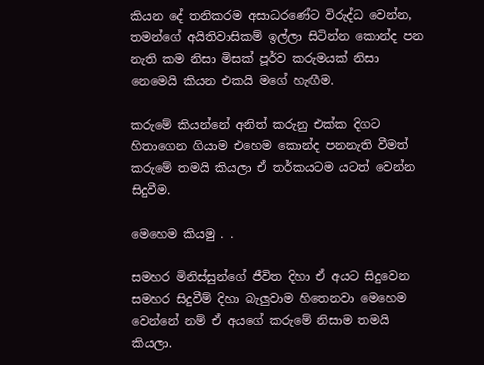කියන දේ තනිකරම අසාධරණේට විරුද්ධ වෙන්න, තමන්ගේ අයිතිවාසිකම් ඉල්ලා සිටින්න කොන්ද පන නැති කම නිසා මිසක් පූර්ව කරුමයක් නිසා නෙමෙයි කියන එකයි මගේ හැඟීම.

කරුමේ කියන්නේ අනිත් කරුනු එක්ක දිගට හිතාගෙන ගියාම එහෙම කොන්ද පනනැති වීමත් කරුමේ තමයි කියලා ඒ තර්කයටම යටත් වෙන්න සිදුවීම.

මෙහෙම කියමු . .

සමහර මිනිස්සුන්ගේ ජීවිත දිහා ඒ අයට සිදුවෙන සමහර සිදුවීම් දිහා බැලුවාම හිතෙනවා මෙහෙම වෙන්නේ නම් ඒ අයගේ කරුමේ නිසාම තමයි කියලා.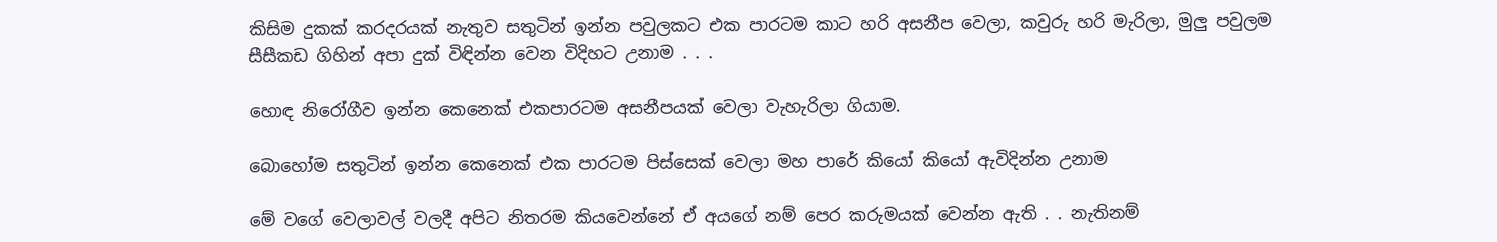කිසිම දුකක් කරදරයක් නැතුව සතුටින් ඉන්න පවුලකට එක පාරටම කාට හරි අසනීප වෙලා, කවුරු හරි මැරිලා, මුලු පවුලම සීසීකඩ ගිහින් අපා දුක් විඳින්න වෙන විදිහට උනාම . . .

හොඳ නිරෝගීව ඉන්න කෙනෙක් එකපාරටම අසනීපයක් වෙලා වැහැරිලා ගියාම.

බොහෝම සතුටින් ඉන්න කෙනෙක් එක පාරටම පිස්සෙක් වෙලා මහ පාරේ කියෝ කියෝ ඇවිදින්න උනාම

මේ වගේ වෙලාවල් වලදී අපිට නිතරම කියවෙන්නේ ඒ අයගේ නම් පෙර කරුමයක් වෙන්න ඇති . . නැතිනම්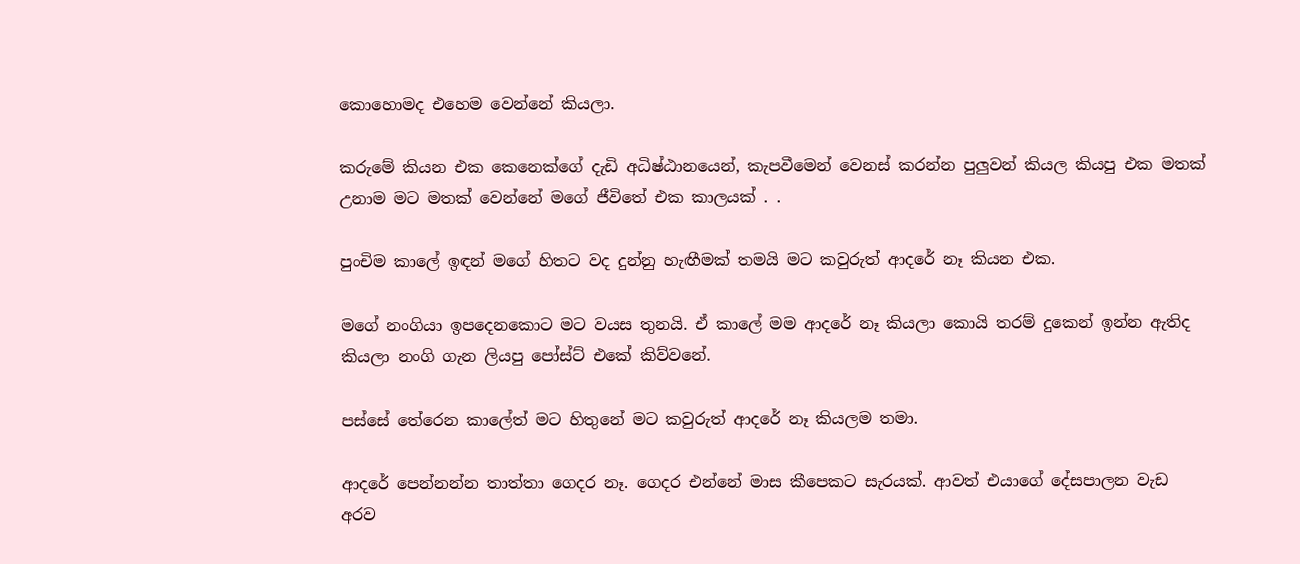කොහොමද එහෙම වෙන්නේ කියලා.

කරුමේ කියන එක කෙනෙක්ගේ දැඩි අධිෂ්ඨානයෙන්, කැපවීමෙන් වෙනස් කරන්න පුලුවන් කියල කියපු එක මතක් උනාම මට මතක් වෙන්නේ මගේ ජීවිතේ එක කාලයක් . .

පුංචිම කාලේ ඉඳන් මගේ හිතට වද දුන්නු හැඟීමක් තමයි මට කවුරුත් ආදරේ නෑ කියන එක.

මගේ නංගියා ඉපදෙනකොට මට වයස තුනයි. ඒ කාලේ මම ආදරේ නෑ කියලා කොයි තරම් දුකෙන් ඉන්න ඇතිද කියලා නංගි ගැන ලියපු පෝස්ට් එකේ කිව්වනේ.

පස්සේ තේරෙන කාලේත් මට හිතුනේ මට කවුරුත් ආදරේ නෑ කියලම තමා.

ආදරේ පෙන්නන්න තාත්තා ගෙදර නෑ. ගෙදර එන්නේ මාස කීපෙකට සැරයක්. ආවත් එයාගේ දේසපාලන වැඩ අරව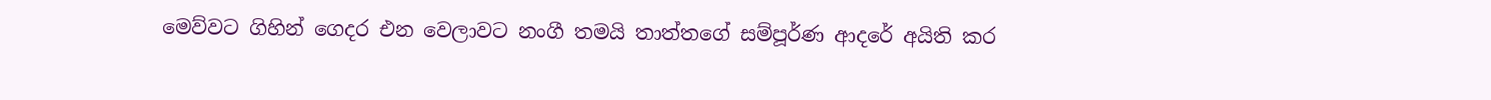මෙව්වට ගිහින් ගෙදර එන වෙලාවට නංගී තමයි තාත්තගේ සම්පූර්ණ ආදරේ අයිති කර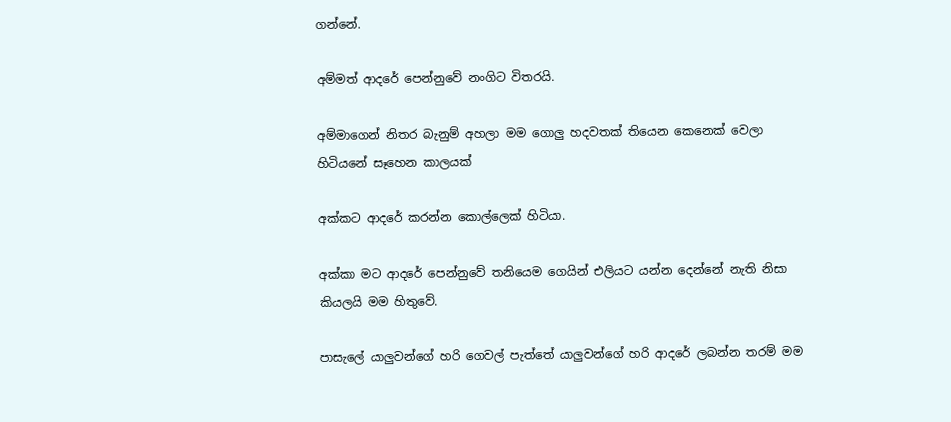ගන්නේ.

අම්මත් ආදරේ පෙන්නුවේ නංගිට විතරයි.

අම්මාගෙන් නිතර බැනුම් අහලා මම ගොලු හදවතක් තියෙන කෙනෙක් වෙලා හිටියනේ සෑහෙන කාලයක්

අක්කට ආදරේ කරන්න කොල්ලෙක් හිටියා.

අක්කා මට ආදරේ පෙන්නුවේ තනියෙම ගෙයින් එලියට යන්න දෙන්නේ නැති නිසා කියලයි මම හිතුවේ.

පාසැලේ යාලුවන්ගේ හරි ගෙවල් පැත්තේ යාලුවන්ගේ හරි ආදරේ ලබන්න තරම් මම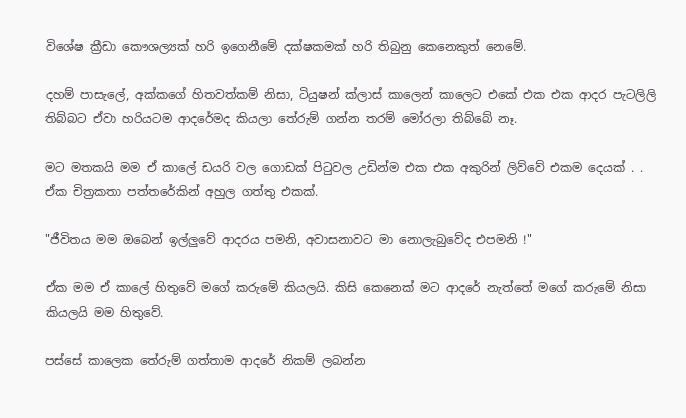විශේෂ ක්‍රීඩා කෞශල්‍යක් හරි ඉගෙනීමේ දක්ෂකමක් හරි තිබුනු කෙනෙකුත් නෙමේ.

දහම් පාසැලේ, අක්කගේ හිතවත්කම් නිසා, ටියුෂන් ක්ලාස් කාලෙන් කාලෙට එකේ එක එක ආදර පැටලිලි තිබ්බට ඒවා හරියටම ආදරේමද කියලා තේරුම් ගන්න තරම් මෝරලා තිබ්බේ නෑ.

මට මතකයි මම ඒ කාලේ ඩයරි වල ගොඩක් පිටුවල උඩින්ම එක එක අකුරින් ලිව්වේ එකම දෙයක් . . ඒක චිත්‍රකතා පත්තරේකින් අහුල ගත්තු එකක්.

"ජීවිතය මම ඔබෙන් ඉල්ලුවේ ආදරය පමනි, අවාසනාවට මා නොලැබුවේද එපමනි !"

ඒක මම ඒ කාලේ හිතුවේ මගේ කරුමේ කියලයි. කිසි කෙනෙක් මට ආදරේ නැත්තේ මගේ කරුමේ නිසා කියලයි මම හිතුවේ.

පස්සේ කාලෙක තේරුම් ගත්තාම ආදරේ නිකම් ලබන්න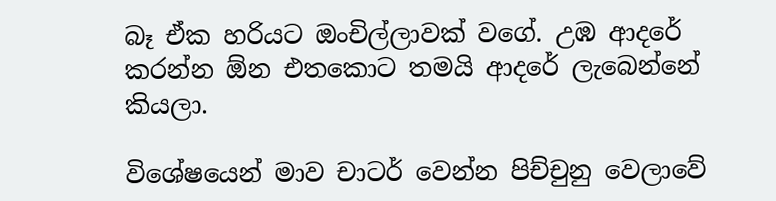බෑ ඒක හරියට ඔංචිල්ලාවක් වගේ. උඹ ආදරේ කරන්න ඕන එතකොට තමයි ආදරේ ලැබෙන්නේ කියලා.

විශේෂයෙන් මාව චාටර් වෙන්න පිච්චුනු වෙලාවේ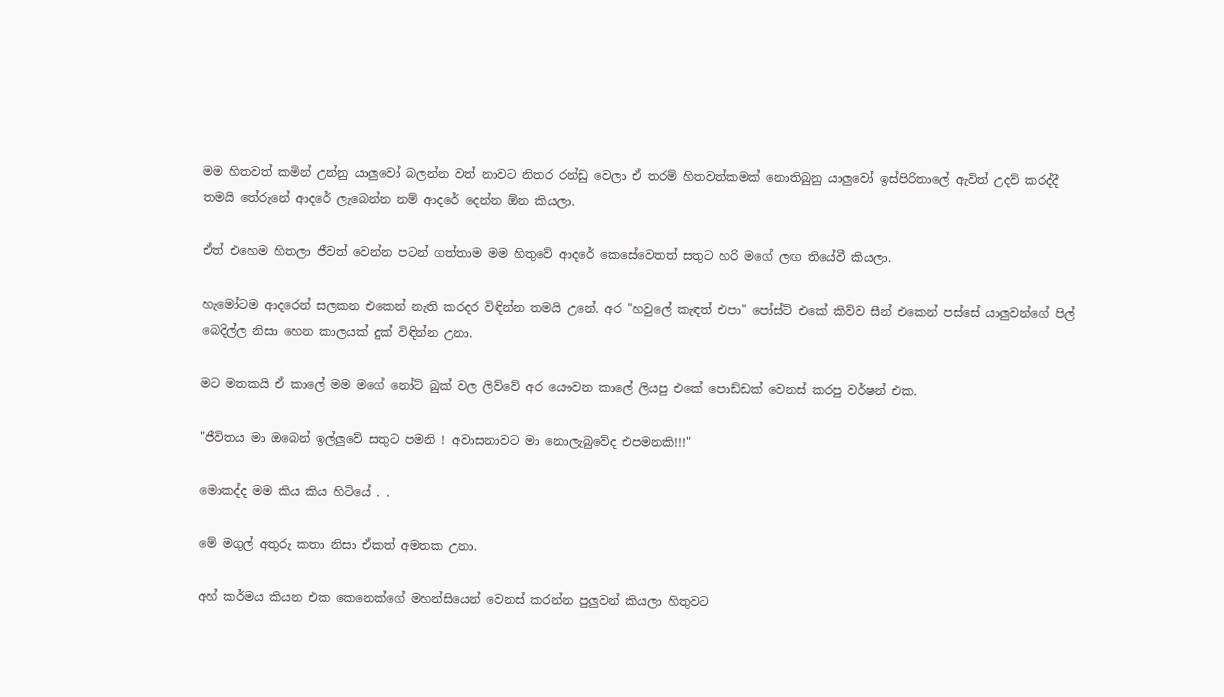මම හිතවත් කමින් උන්නු යාලුවෝ බලන්න වත් නාවට නිතර රන්ඩු වෙලා ඒ තරම් හිතවත්කමක් නොතිබුනු යාලුවෝ ඉස්පිරිතාලේ ඇවිත් උදව් කරද්දී තමයි තේරුනේ ආදරේ ලැබෙන්න නම් ආදරේ දෙන්න ඕන කියලා.

ඒත් එහෙම හිතලා ජීවත් වෙන්න පටන් ගත්තාම මම හිතුවේ ආදරේ කෙසේවෙතත් සතුට හරි මගේ ලඟ තියේවී කියලා.

හැමෝටම ආදරෙන් සලකන එකෙන් නැති කරදර විඳින්න තමයි උනේ. අර "හවුලේ කැඳත් එපා" පෝස්ට් එකේ කිව්ව සීන් එකෙන් පස්සේ යාලුවන්ගේ පිල් බෙදිල්ල නිසා හෙන කාලයක් දුක් විඳින්න උනා.

මට මතකයි ඒ කාලේ මම මගේ නෝට් බුක් වල ලිව්වේ අර යෞවන කාලේ ලියපු එකේ පොඩ්ඩක් වෙනස් කරපු වර්ෂන් එක.

"ජීවිතය මා ඔබෙන් ඉල්ලුවේ සතුට පමනි ! අවාසනාවට මා නොලැබුවේද එපමනකි!!!"

මොකද්ද මම කිය කිය හිටියේ . .

මේ මගුල් අතුරු කතා නිසා ඒකත් අමතක උනා.

අහ් කර්මය කියන එක කෙනෙක්ගේ මහන්සියෙන් වෙනස් කරන්න පුලුවන් කියලා හිතුවට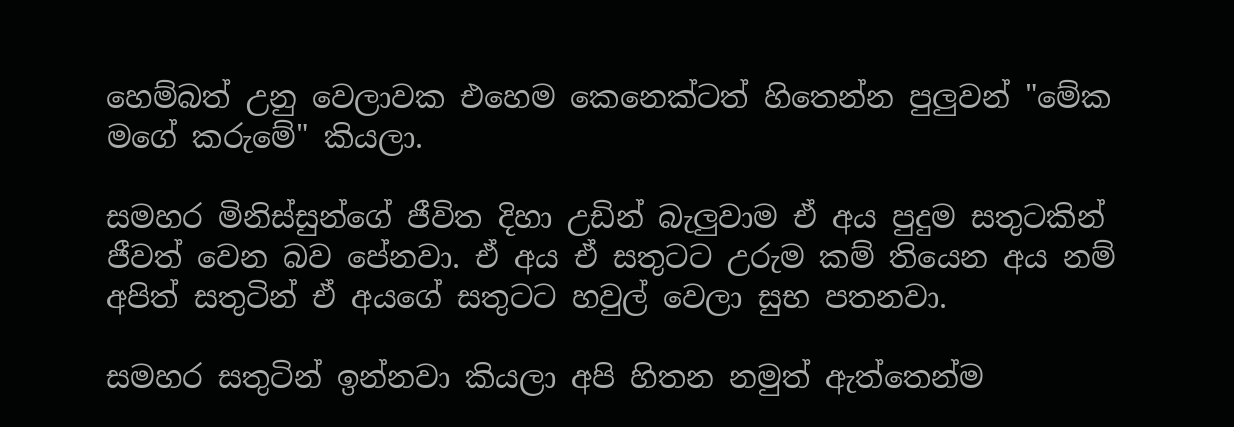හෙම්බත් උනු වෙලාවක එහෙම කෙනෙක්ටත් හිතෙන්න පුලුවන් "මේක මගේ කරුමේ" කියලා.

සමහර මිනිස්සුන්ගේ ජීවිත දිහා උඩින් බැලුවාම ඒ අය පුදුම සතුටකින් ජීවත් වෙන බව පේනවා. ඒ අය ඒ සතුටට උරුම කම් තියෙන අය නම් අපිත් සතුටින් ඒ අයගේ සතුටට හවුල් වෙලා සුභ පතනවා.

සමහර සතුටින් ඉන්නවා කියලා අපි හිතන නමුත් ඇත්තෙන්ම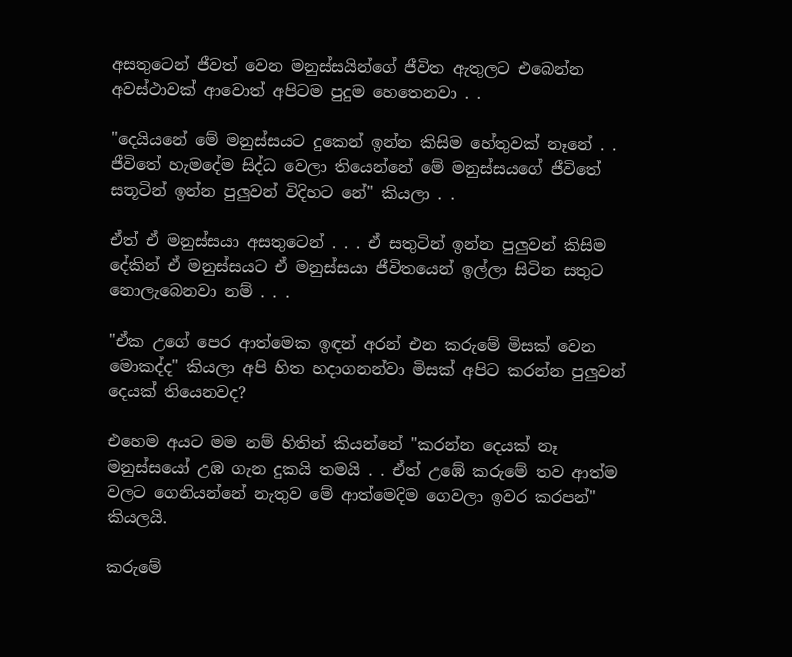අසතුටෙන් ජීවත් වෙන මනුස්සයින්ගේ ජීවිත ඇතුලට එබෙන්න අවස්ථාවක් ආවොත් අපිටම පුදුම හෙතෙනවා . .

"දෙයියනේ මේ මනුස්සයට දුකෙන් ඉන්න කිසිම හේතුවක් නෑනේ . . ජීවිතේ හැමදේම සිද්ධ වෙලා තියෙන්නේ මේ මනුස්සයගේ ජීවිතේ සතූටින් ඉන්න පුලුවන් විදිහට නේ" කියලා . .

ඒත් ඒ මනුස්සයා අසතුටෙන් . . . ඒ සතුටින් ඉන්න පුලුවන් කිසිම දේකින් ඒ මනුස්සයට ඒ මනුස්සයා ජීවිතයෙන් ඉල්ලා සිටින සතුට නොලැබෙනවා නම් . . .

"ඒක උගේ පෙර ආත්මෙක ඉඳන් අරන් එන කරුමේ මිසක් වෙන මොකද්ද" කියලා අපි හිත හදාගනන්වා මිසක් අපිට කරන්න පුලුවන් දෙයක් තියෙනවද?

එහෙම අයට මම නම් හිතින් කියන්නේ "කරන්න දෙයක් නෑ මනුස්සයෝ උඹ ගැන දුකයි තමයි . . ඒත් උඹේ කරුමේ තව ආත්ම වලට ගෙනියන්නේ නැතුව මේ ආත්මෙදිම ගෙවලා ඉවර කරපන්" කියලයි.

කරුමේ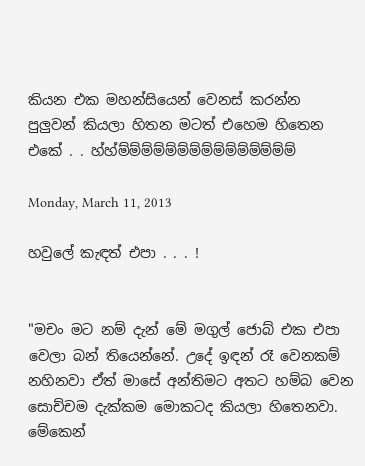කියන එක මහන්සියෙන් වෙනස් කරන්න පුලුවන් කියලා හිතන මටත් එහෙම හිතෙන එකේ . . හ්හ්ම්ම්ම්ම්ම්ම්ම්ම්ම්ම්ම්ම්ම්ම්ම්

Monday, March 11, 2013

හවුලේ කැඳත් එපා . . . !


"මචං මට නම් දැන් මේ මගුල් ජොබ් එක එපා වෙලා බන් තියෙන්නේ. උදේ ඉඳන් රෑ වෙනකම් නහිනවා ඒත් මාසේ අන්තිමට අතට හම්බ වෙන සොච්චම දැක්කම මොකටද කියලා හිතෙනවා. මේකෙන්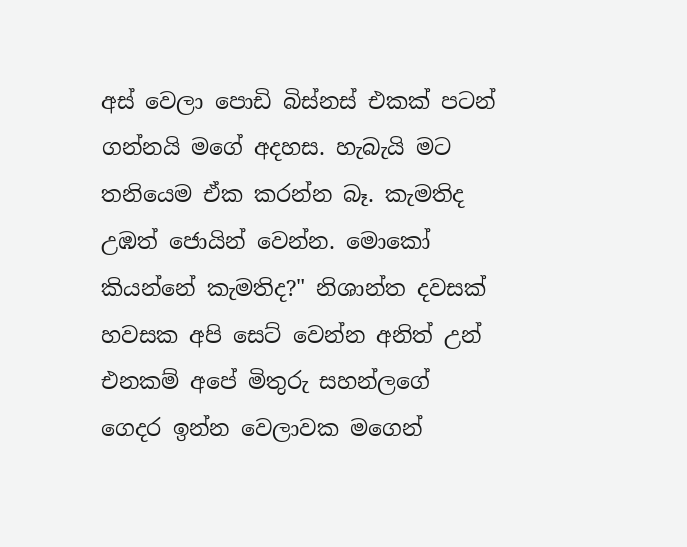අස් වෙලා පොඩි බිස්නස් එකක් පටන් ගන්නයි මගේ අදහස. හැබැයි මට තනියෙම ඒක කරන්න බෑ. කැමතිද උඹත් ජොයින් වෙන්න. මොකෝ කියන්නේ කැමතිද?" නිශාන්ත දවසක් හවසක අපි සෙට් වෙන්න අනිත් උන් එනකම් අපේ මිතුරු සහන්ලගේ ගෙදර ඉන්න වෙලාවක මගෙන්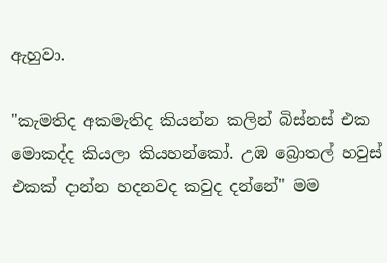ඇහුවා.

"කැමතිද අකමැතිද කියන්න කලින් බිස්නස් එක මොකද්ද කියලා කියහන්කෝ. උඹ බ්‍රොතල් හවුස් එකක් දාන්න හදනවද කවුද දන්නේ" මම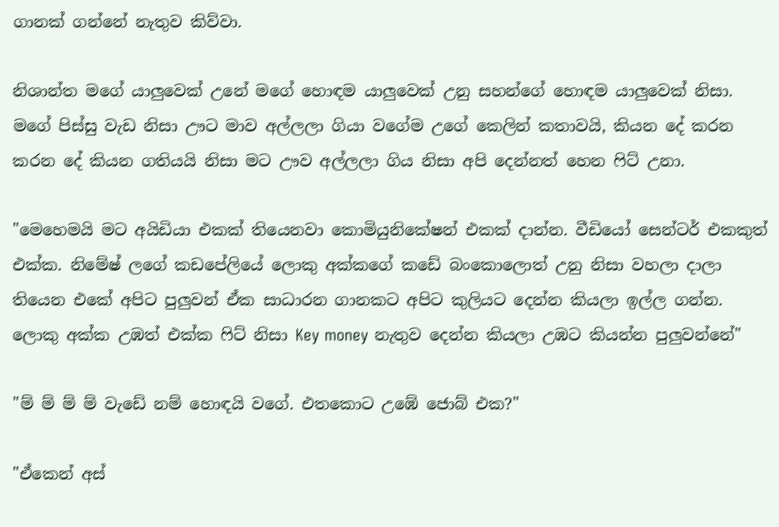ගානක් ගන්නේ නැතුව කිව්වා.

නිශාන්ත මගේ යාලුවෙක් උනේ මගේ හොඳම යාලුවෙක් උනු සහන්ගේ හොඳම යාලුවෙක් නිසා. මගේ පිස්සු වැඩ නිසා ඌට මාව අල්ලලා ගියා වගේම උගේ කෙලින් කතාවයි, කියන දේ කරන කරන දේ කියන ගතියයි නිසා මට ඌව අල්ලලා ගිය නිසා අපි දෙන්නත් හෙන ෆිට් උනා.

"මෙහෙමයි මට අයිඩියා එකක් තියෙනවා කොමියුනිකේෂන් එකක් දාන්න. වීඩියෝ සෙන්ටර් එකකුත් එක්ක. නිමේෂ් ලගේ කඩපේලියේ ලොකු අක්කගේ කඩේ බංකොලොත් උනු නිසා වහලා දාලා තියෙන එකේ අපිට පුලුවන් ඒක සාධාරන ගානකට අපිට කුලියට දෙන්න කියලා ඉල්ල ගන්න. ලොකු අක්ක උඹත් එක්ක ෆිට් නිසා Key money නැතුව දෙන්න කියලා උඹට කියන්න පුලුවන්නේ"

"ම් ම් ම් ම් වැඩේ නම් හොඳයි වගේ. එතකොට උඹේ ජොබ් එක?"

"ඒකෙන් අස්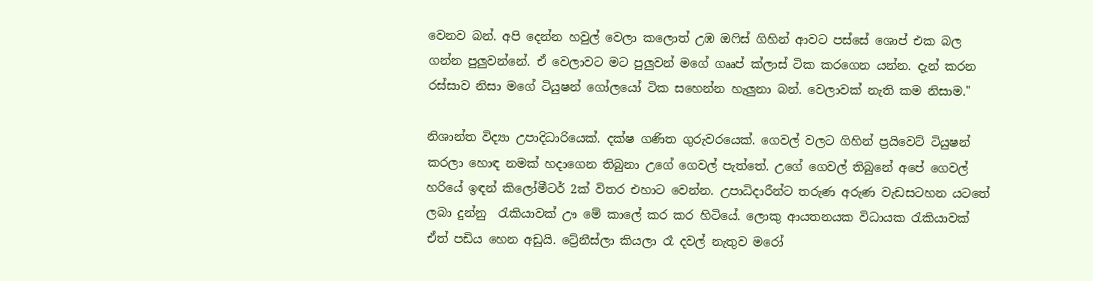වෙනව බන්. අපි දෙන්න හවුල් වෙලා කලොත් උඹ ඔෆිස් ගිහින් ආවට පස්සේ ශොප් එක බල ගන්න පුලුවන්නේ. ඒ වෙලාවට මට පුලුවන් මගේ ගෲප් ක්ලාස් ටික කරගෙන යන්න. දැන් කරන රස්සාව නිසා මගේ ටියුෂන් ගෝලයෝ ටික සහෙන්න හැලුනා බන්. වෙලාවක් නැති කම නිසාම."

නිශාන්ත විද්‍යා උපාදිධාරියෙක්. දක්ෂ ගණිත ගුරුවරයෙක්. ගෙවල් වලට ගිහින් ප්‍රයිවෙට් ටියුෂන් කරලා හොඳ නමක් හදාගෙන තිබුනා උගේ ගෙවල් පැත්තේ. උගේ ගෙවල් තිබුනේ අපේ ගෙවල් හරියේ ඉඳන් කිලෝමීටර් 2ක් විතර එහාට වෙන්න. උපාධිදාරීන්ට තරුණ අරුණ වැඩසටහන යටතේ ලබා දුන්නු  රැකියාවක් ඌ මේ කාලේ කර කර හිටියේ. ලොකු ආයතනයක විධායක රැකියාවක් ඒත් පඩිය හෙන අඩුයි. ට්‍රේනීස්ලා කියලා රෑ දවල් නැතුව මරෝ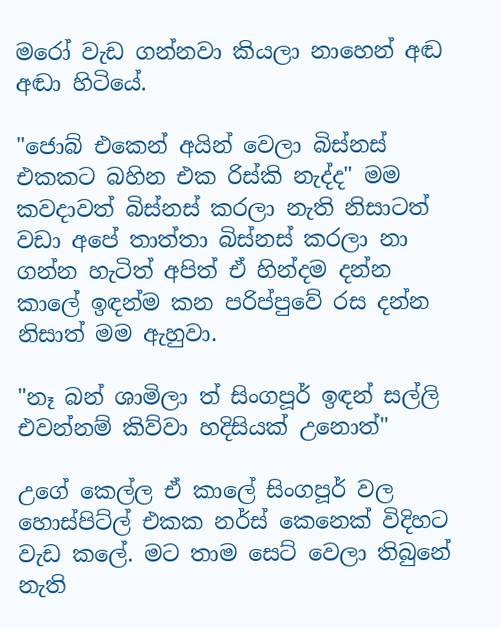මරෝ වැඩ ගන්නවා කියලා නාහෙන් අඬ අඬා හිටියේ.

"ජොබ් එකෙන් අයින් වෙලා බිස්නස් එකකට බහින එක රිස්කි නැද්ද" මම කවදාවත් බිස්නස් කරලා නැති නිසාටත් වඩා අපේ තාත්තා බිස්නස් කරලා නා ගන්න හැටිත් අපිත් ඒ හින්දම දන්න කාලේ ඉඳන්ම කන පරිප්පුවේ රස දන්න නිසාත් මම ඇහුවා.

"නෑ බන් ශාමිලා ත් සිංගපූර් ඉඳන් සල්ලි එවන්නම් කිව්වා හදිසියක් උනොත්"

උගේ කෙල්ල ඒ කාලේ සිංගපූර් වල හොස්පිට්ල් එකක නර්ස් කෙනෙක් විදිහට වැඩ කලේ. මට තාම සෙට් වෙලා තිබුනේ නැති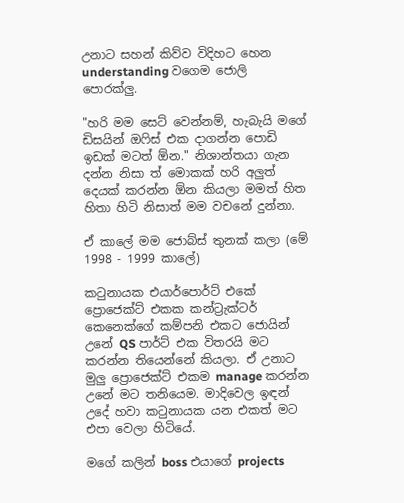උනාට සහන් කිව්ව විදිහට හෙන understanding වගෙම ජොලි පොරක්ලු.

"හරි මම සෙට් වෙන්නම්, හැබැයි මගේ ඩිසයින් ඔෆිස් එක දාගන්න පොඩි ඉඩක් මටත් ඕන." නිශාන්තයා ගැන දන්න නිසා ත් මොකක් හරි අලුත් දෙයක් කරන්න ඕන කියලා මමත් හිත හිතා හිටි නිසාත් මම වචනේ දුන්නා.

ඒ කාලේ මම ජොබ්ස් තුනක් කලා (මේ 1998 - 1999 කාලේ)

කටුනායක එයාර්පොර්ට් එකේ ප්‍රොජෙක්ට් එකක කන්ට්‍රැක්ටර් කෙනෙක්ගේ කම්පනි එකට ජොයින් උනේ QS පාර්ට් එක විතරයි මට කරන්න තියෙන්නේ කියලා. ඒ උනාට මුලු ප්‍රොජෙක්ට් එකම manage කරන්න උනේ මට තනියෙම. මාදිවෙල ඉඳන් උදේ හවා කටුනායක යන එකත් මට එපා වෙලා හිටියේ.

මගේ කලින් boss එයාගේ projects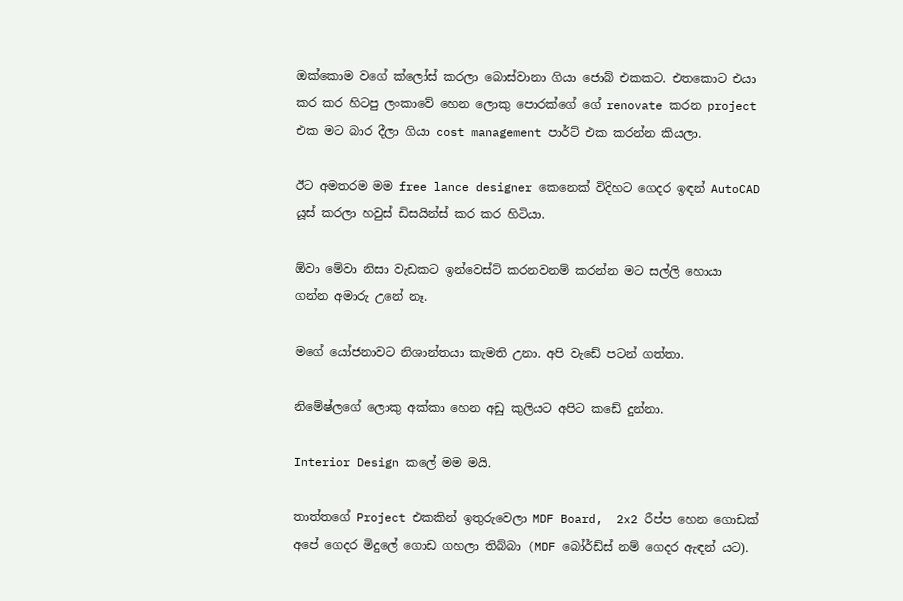ඔක්කොම වගේ ක්ලෝස් කරලා බොස්වානා ගියා ජොබ් එකකට. එතකොට එයා කර කර හිටපු ලංකාවේ හෙන ලොකු පොරක්ගේ ගේ renovate කරන project එක මට බාර දීලා ගියා cost management පාර්ට් එක කරන්න කියලා.

ඊට අමතරම මම free lance designer කෙනෙක් විදිහට ගෙදර ඉඳන් AutoCAD යූස් කරලා හවුස් ඩිසයින්ස් කර කර හිටියා.

ඕවා මේවා නිසා වැඩකට ඉන්වෙස්ට් කරනවනම් කරන්න මට සල්ලි හොයා ගන්න අමාරු උනේ නෑ.

මගේ යෝජනාවට නිශාන්තයා කැමති උනා. අපි වැඩේ පටන් ගත්තා.

නිමේෂ්ලගේ ලොකු අක්කා හෙන අඩු කුලියට අපිට කඩේ දුන්නා.

Interior Design කලේ මම මයි.

තාත්තගේ Project එකකින් ඉතුරුවෙලා MDF Board,  2x2 රීප්ප හෙන ගොඩක් අපේ ගෙදර මිදුලේ ගොඩ ගහලා තිබ්බා (MDF බෝර්ඩ්ස් නම් ගෙදර ඇඳන් යට).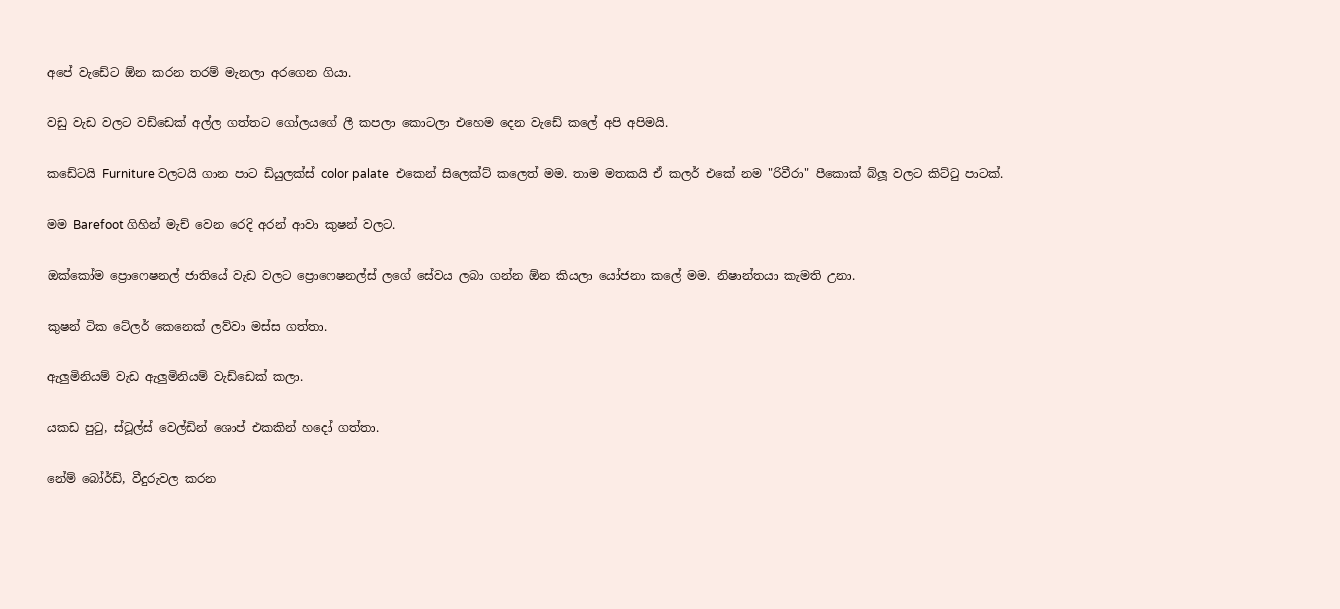අපේ වැඩේට ඕන කරන තරම් මැනලා අරගෙන ගියා.

වඩු වැඩ වලට වඩ්ඩෙක් අල්ල ගත්තට ගෝලයගේ ලී කපලා කොටලා එහෙම දෙන වැඩේ කලේ අපි අපිමයි.

කඩේටයි Furniture වලටයි ගාන පාට ඩියුලක්ස් color palate  එකෙන් සිලෙක්ට් කලෙත් මම. තාම මතකයි ඒ කලර් එකේ නම "රිවීරා" පීකොක් බ්ලූ වලට කිට්ටු පාටක්.

මම Barefoot ගිහින් මැච් වෙන රෙදි අරන් ආවා කුෂන් වලට.

ඔක්කෝම ප්‍රොෆෙෂනල් ජාතියේ වැඩ වලට ප්‍රොෆෙෂනල්ස් ලගේ සේවය ලබා ගන්න ඕන කියලා යෝජනා කලේ මම. නිෂාන්තයා කැමති උනා.

කුෂන් ටික ටේලර් කෙනෙක් ලව්වා මස්ස ගත්තා.

ඇලුමිනියම් වැඩ ඇලුමිනියම් වැඩ්ඩෙක් කලා.

යකඩ පුටු, ස්ටූල්ස් වෙල්ඩින් ශොප් එකකින් හදෝ ගත්තා.

නේම් බෝර්ඩ්, වීදුරුවල කරන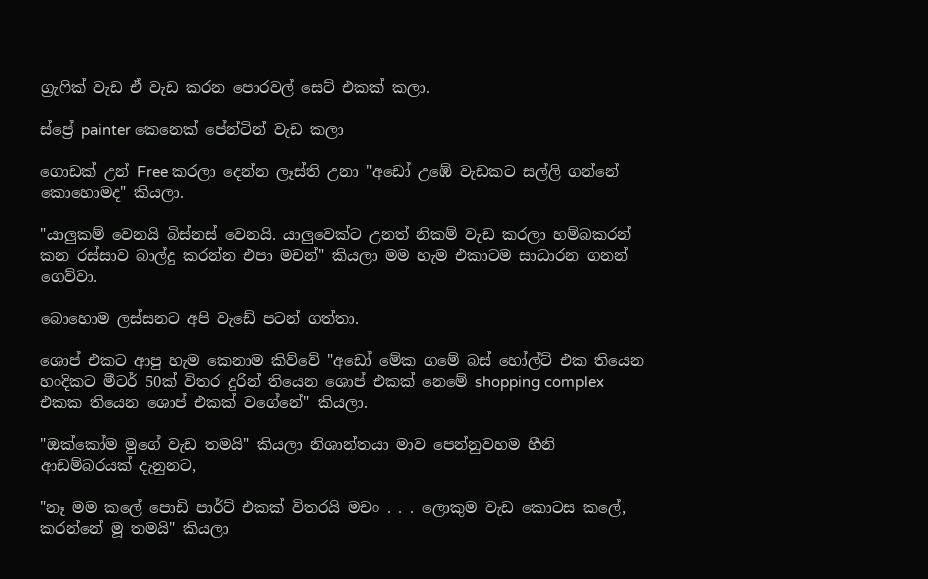ග්‍රැෆික් වැඩ ඒ වැඩ කරන පොරවල් සෙට් එකක් කලා.

ස්ප්‍රේ painter කෙනෙක් පේන්ටින් වැඩ කලා

ගොඩක් උන් Free කරලා දෙන්න ලෑස්ති උනා "අඩෝ උඹේ වැඩකට සල්ලි ගන්නේ කොහොමද" කියලා.

"යාලුකම් වෙනයි බිස්නස් වෙනයි. යාලුවෙක්ට උනත් නිකම් වැඩ කරලා හම්බකරන් කන රස්සාව බාල්දු කරන්න එපා මචන්" කියලා මම හැම එකාටම සාධාරන ගනන් ගෙව්වා.

බොහොම ලස්සනට අපි වැඩේ පටන් ගත්තා.

ශොප් එකට ආපු හැම කෙනාම කිව්වේ "අඩෝ මේක ගමේ බස් හෝල්ට් එක තියෙන හංදිකට මීටර් 50ක් විතර දුරින් තියෙන ශොප් එකක් නෙමේ shopping complex එකක තියෙන ශොප් එකක් වගේනේ" කියලා.

"ඔක්කෝම මුගේ වැඩ තමයි" කියලා නිශාන්තයා මාව පෙන්නුවහම හීනි ආඩම්බරයක් දැනුනට,

"නෑ මම කලේ පොඩි පාර්ට් එකක් විතරයි මචං . . . ලොකුම වැඩ කොටස කලේ, කරන්නේ මූ තමයි" කියලා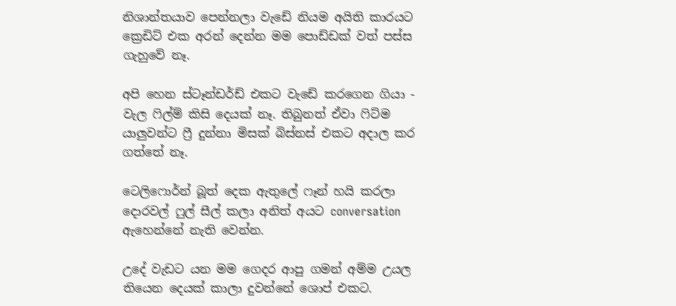නිශාන්තයාව පෙන්නලා වැඩේ නියම අයිති කාරයට ක්‍රෙඩිට් එක අරන් දෙන්න මම පොඩ්ඩක් වත් පස්ස ගැහුවේ නෑ.

අපි හෙන ස්ටෑන්ඩර්ඩ් එකට වැඩේ කරගෙන ගියා - වැල ෆිල්ම් කිසි දෙයක් නෑ. තිබුනත් ඒවා ෆිට්ම යාලුවන්ට ෆ්‍රී දුන්නා මිසක් බිස්නස් එකට අදාල කර ගත්තේ නෑ.

ටෙලිෆොර්න් බූත් දෙක ඇතුලේ ෆෑන් හයි කරලා දොරවල් ෆුල් සීල් කලා අනිත් අයට conversation ඇහෙන්නේ නැති වෙන්න.

උදේ වැඩට යන මම ගෙදර ආපු ගමන් අම්ම උයල තියෙන දෙයක් කාලා දුවන්නේ ශොප් එකට.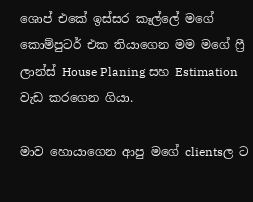ශොප් එකේ ඉස්සර කෑල්ලේ මගේ කොම්පුටර් එක තියාගෙන මම මගේ ෆ්‍රී ලාන්ස් House Planing සහ Estimation වැඩ කරගෙන ගියා.

මාව හොයාගෙන ආපු මගේ clientsල ට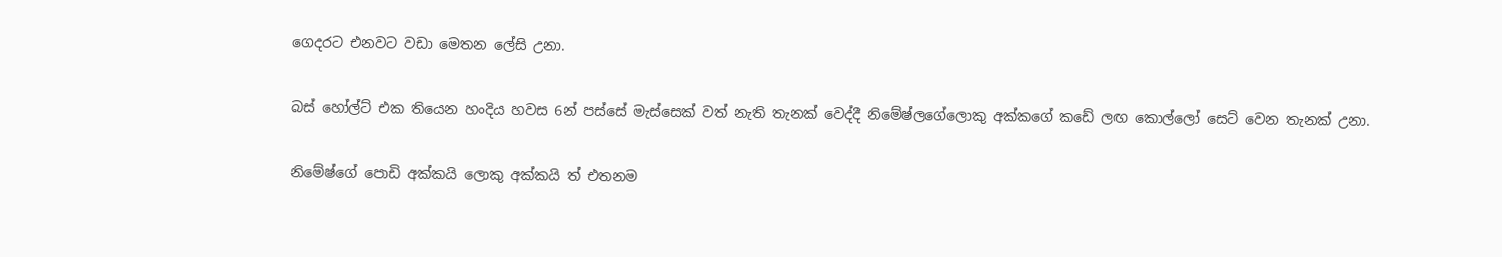ගෙදරට එනවට වඩා මෙතන ලේසි උනා.

බස් හෝල්ට් එක තියෙන හංදිය හවස 6න් පස්සේ මැස්සෙක් වත් නැති තැනක් වෙද්දී නිමේෂ්ලගේලොකු අක්කගේ කඩේ ලඟ කොල්ලෝ සෙට් වෙන තැනක් උනා.

නිමේෂ්ගේ පොඩි අක්කයි ලොකු අක්කයි ත් එතනම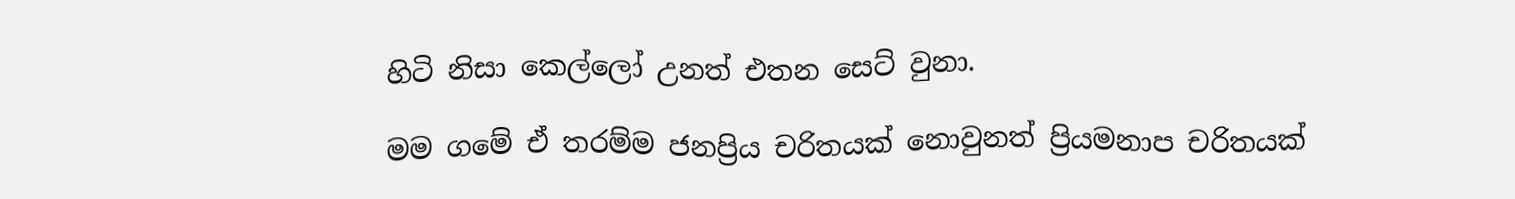හිටි නිසා කෙල්ලෝ උනත් එතන සෙට් වුනා.

මම ගමේ ඒ තරම්ම ජනප්‍රිය චරිතයක් නොවුනත් ප්‍රියමනාප චරිතයක්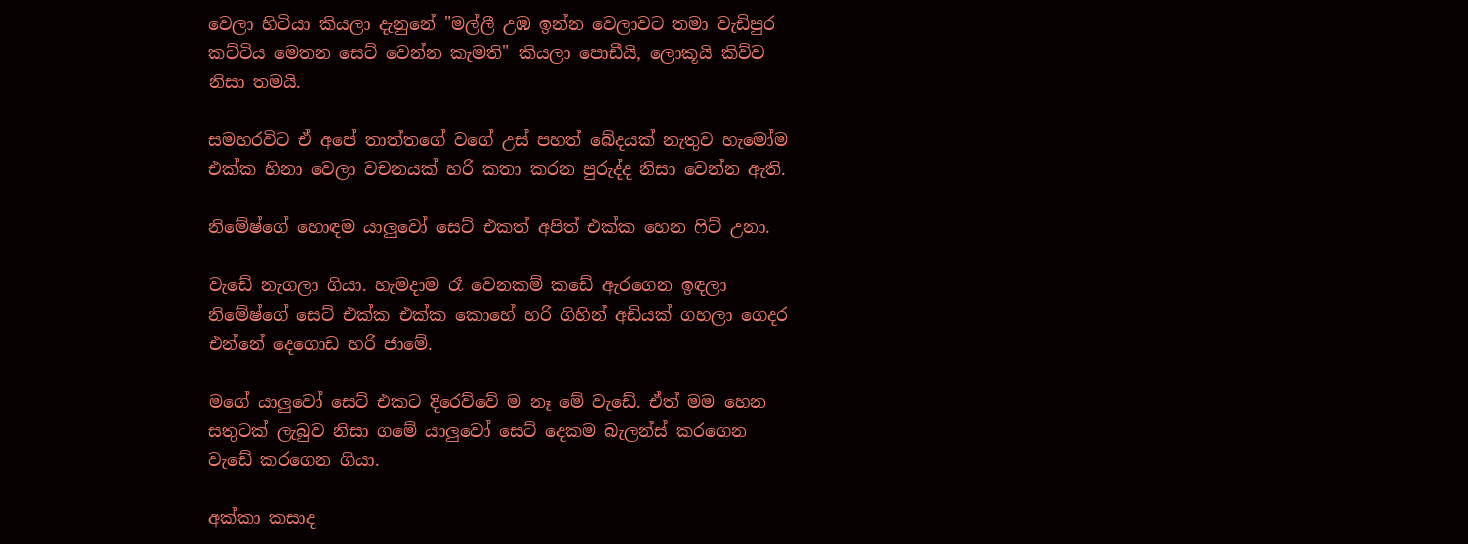වෙලා හිටියා කියලා දැනුනේ "මල්ලී උඹ ඉන්න වෙලාවට තමා වැඩිපුර කට්ටිය මෙතන සෙට් වෙන්න කැමති" කියලා පොඩීයි, ලොකූයි කිව්ව නිසා තමයි.

සමහරවිට ඒ අපේ තාත්තගේ වගේ උස් පහත් බේදයක් නැතුව හැමෝම එක්ක හිනා වෙලා වචනයක් හරි කතා කරන පුරුද්ද නිසා වෙන්න ඇති.

නිමේෂ්ගේ හොඳම යාලුවෝ සෙට් එකත් අපිත් එක්ක හෙන ෆිට් උනා.

වැඩේ නැගලා ගියා. හැමදාම රෑ වෙනකම් කඩේ ඇරගෙන ඉඳලා නිමේෂ්ගේ සෙට් එක්ක එක්ක කොහේ හරි ගිහින් අඩියක් ගහලා ගෙදර එන්නේ දෙගොඩ හරි ජාමේ.

මගේ යාලුවෝ සෙට් එකට දිරෙව්වේ ම නෑ මේ වැඩේ. ඒත් මම හෙන සතුටක් ලැබුව නිසා ගමේ යාලුවෝ සෙට් දෙකම බැලන්ස් කරගෙන වැඩේ කරගෙන ගියා.

අක්කා කසාද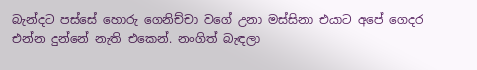බැන්දට පස්සේ හොරු ගෙනිච්චා වගේ උනා මස්සිනා එයාට අපේ ගෙදර එන්න දුන්නේ නැති එකෙන්. නංගිත් බැඳලා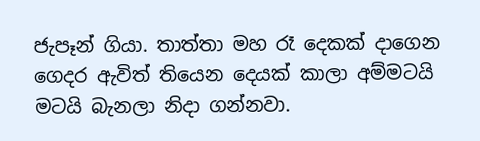ජැපෑන් ගියා. තාත්තා මහ රෑ දෙකක් දාගෙන ගෙදර ඇවිත් තියෙන දෙයක් කාලා අම්මටයි මටයි බැනලා නිදා ගන්නවා.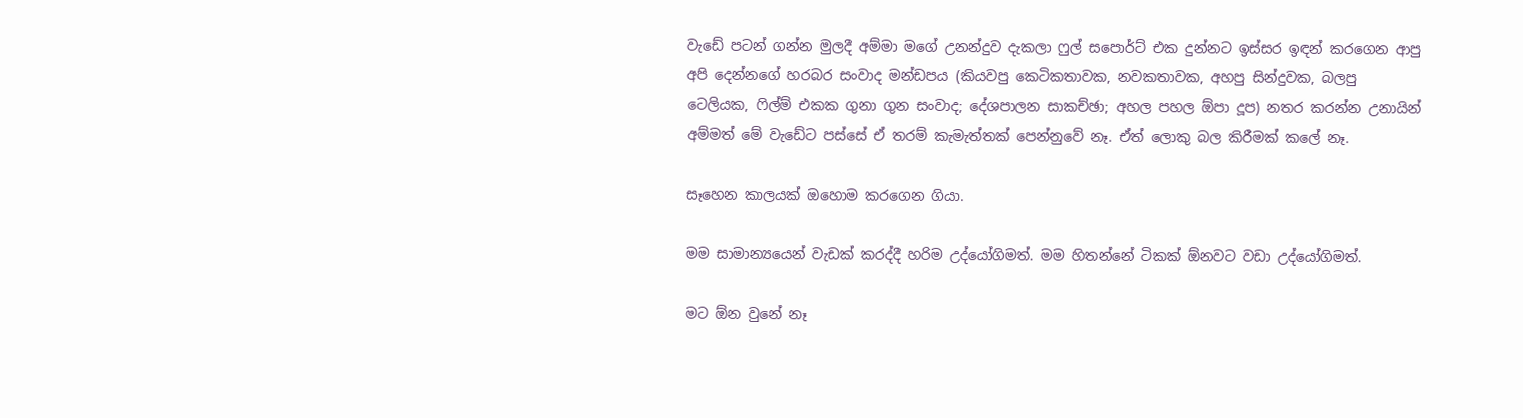වැඩේ පටන් ගන්න මුලදී අම්මා මගේ උනන්දුව දැකලා ෆුල් සපොර්ට් එක දුන්නට ඉස්සර ඉඳන් කරගෙන ආපු අපි දෙන්නගේ හරබර සංවාද මන්ඩපය (කියවපු කෙටිකතාවක, නවකතාවක, අහපු සින්දුවක, බලපු ටෙලියක, ෆිල්ම් එකක ගුනා ගුන සංවාද; දේශපාලන සාකච්ඡා; අහල පහල ඕපා දූප) නතර කරන්න උනායින් අම්මත් මේ වැඩේට පස්සේ ඒ තරම් කැමැත්තක් පෙන්නුවේ නෑ. ඒත් ලොකු බල කිරීමක් කලේ නෑ.

සෑහෙන කාලයක් ඔහොම කරගෙන ගියා.

මම සාමාන්‍යයෙන් වැඩක් කරද්දී හරිම උද්යෝගිමත්. මම හිතන්නේ ටිකක් ඕනවට වඩා උද්යෝගිමත්.

මට ඕන වුනේ නෑ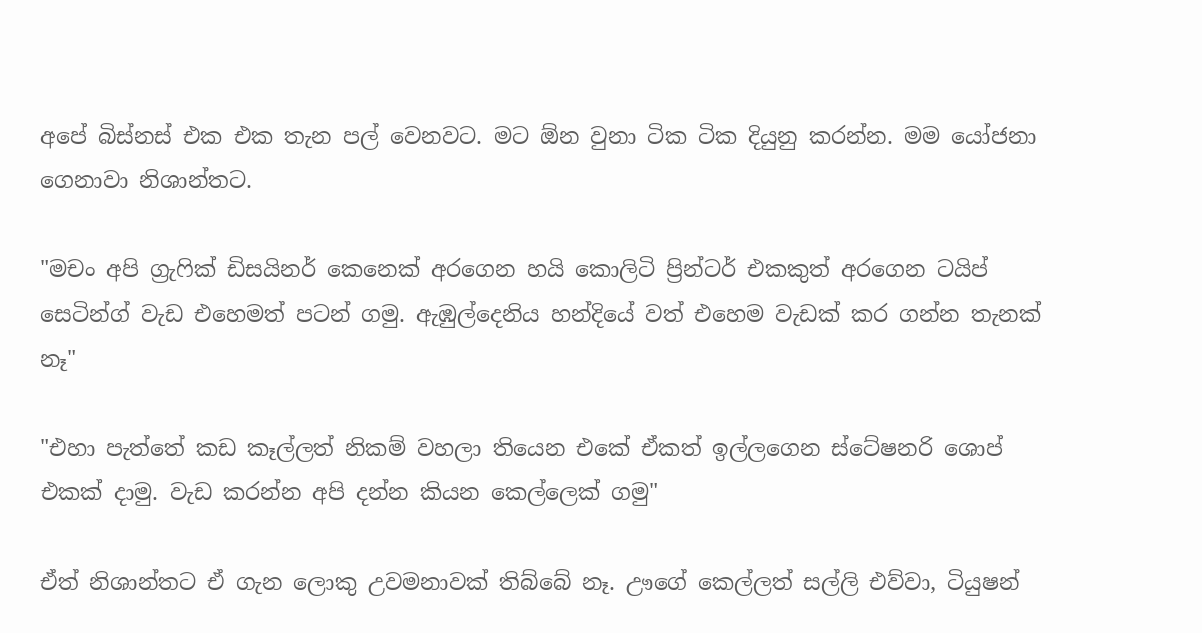අපේ බිස්නස් එක එක තැන පල් වෙනවට. මට ඕන වුනා ටික ටික දියුනු කරන්න. මම යෝජනා ගෙනාවා නිශාන්තට.

"මචං අපි ග්‍රැෆික් ඩිසයිනර් කෙනෙක් අරගෙන හයි කොලිටි ප්‍රින්ටර් එකකුත් අරගෙන ටයිප් සෙටින්ග් වැඩ එහෙමත් පටන් ගමු. ඇඹුල්දෙනිය හන්දියේ වත් එහෙම වැඩක් කර ගන්න තැනක් නෑ"

"එහා පැත්තේ කඩ කෑල්ලත් නිකම් වහලා තියෙන එකේ ඒකත් ඉල්ලගෙන ස්ටේෂනරි ශොප් එකක් දාමු. වැඩ කරන්න අපි දන්න කියන කෙල්ලෙක් ගමු"

ඒත් නිශාන්තට ඒ ගැන ලොකු උවමනාවක් තිබ්බේ නෑ. ඌගේ කෙල්ලත් සල්ලි එව්වා, ටියුෂන්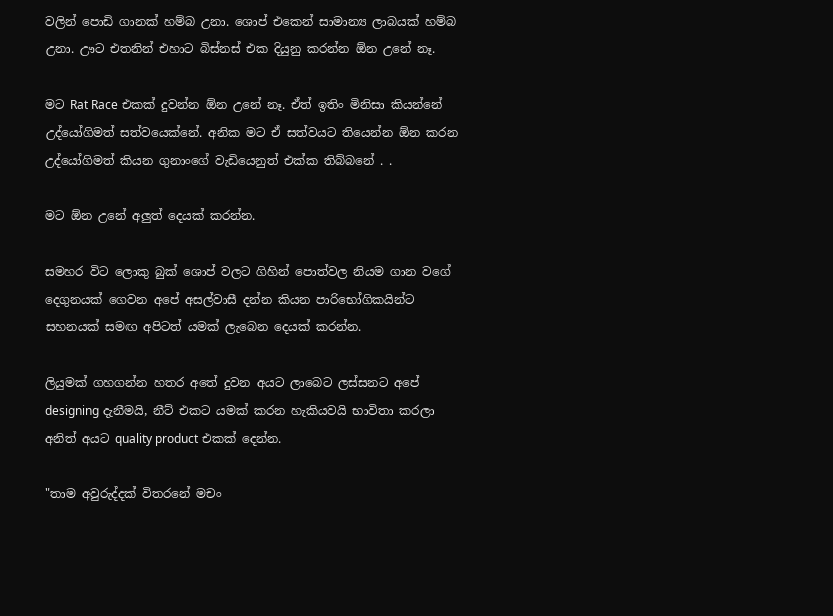වලින් පොඩි ගානක් හම්බ උනා. ශොප් එකෙන් සාමාන්‍ය ලාබයක් හම්බ උනා. ඌට එතනින් එහාට බිස්නස් එක දියුනු කරන්න ඕන උනේ නෑ.

මට Rat Race එකක් දුවන්න ඕන උනේ නෑ. ඒත් ඉතිං මිනිසා කියන්නේ උද්යෝගිමත් සත්වයෙක්නේ. අනික මට ඒ සත්වයට තියෙන්න ඕන කරන උද්යෝගිමත් කියන ගුනාංගේ වැඩියෙනුත් එක්ක තිබ්බනේ . .

මට ඕන උනේ අලුත් දෙයක් කරන්න.

සමහර විට ලොකු බුක් ශොප් වලට ගිහින් පොත්වල නියම ගාන වගේ දෙගුනයක් ගෙවන අපේ අසල්වාසී දන්න කියන පාරිභෝගිකයින්ට සහනයක් සමඟ අපිටත් යමක් ලැබෙන දෙයක් කරන්න.

ලියුමක් ගහගන්න හතර අතේ දුවන අයට ලාබෙට ලස්සනට අපේ designing දැනීමයි, නීට් එකට යමක් කරන හැකියවයි භාවිතා කරලා අනිත් අයට quality product එකක් දෙන්න.

"තාම අවුරුද්දක් විතරනේ මචං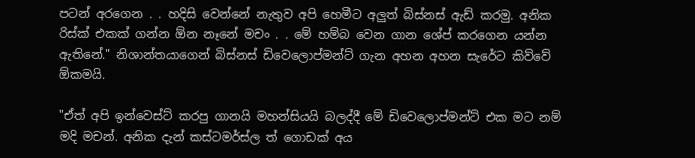පටන් අරගෙන . . හදිසි වෙන්නේ නැතුව අපි හෙමීට අලුත් බිස්නස් ඇඩ් කරමු. අනික රිස්ක් එකක් ගන්න ඕන නෑනේ මචං . . මේ හම්බ වෙන ගාන ශේප් කරගෙන යන්න ඇතිනේ." නිශාන්තයාගෙන් බිස්නස් ඩිවෙලොප්මන්ට් ගැන අහන අහන සැරේට කිව්වේ ඕකමයි.

"ඒත් අපි ඉන්වෙස්ට් කරපු ගානයි මහන්සියයි බලද්දී මේ ඩිවෙලොප්මන්ට් එක මට නම් මදි මචන්. අනික දැන් කස්ටමර්ස්ල ත් ගොඩක් අය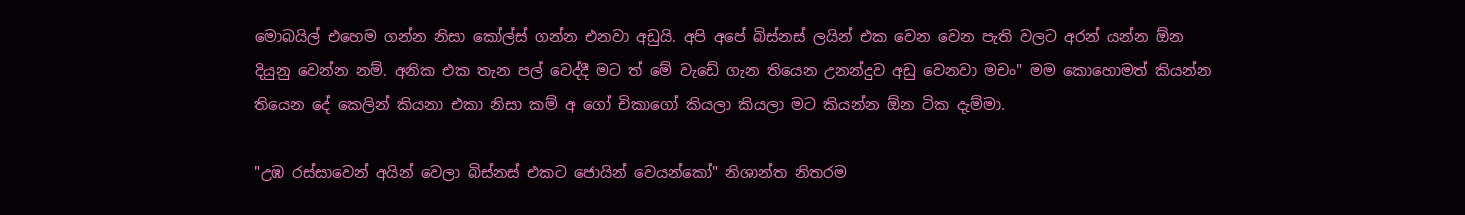මොබයිල් එහෙම ගන්න නිසා කෝල්ස් ගන්න එනවා අඩුයි. අපි අපේ බිස්නස් ලයින් එක වෙන වෙන පැති වලට අරන් යන්න ඕන දියුනු වෙන්න නම්. අනික එක තැන පල් වෙද්දී මට ත් මේ වැඩේ ගැන තියෙන උනන්දුව අඩු වෙනවා මචං" මම කොහොමත් කියන්න තියෙන දේ කෙලින් කියනා එකා නිසා කම් අ ගෝ චිකාගෝ කියලා කියලා මට කියන්න ඕන ටික දැම්මා.

"උඹ රස්සාවෙන් අයින් වෙලා බිස්නස් එකට ජොයින් වෙයන්කෝ" නිශාන්ත නිතරම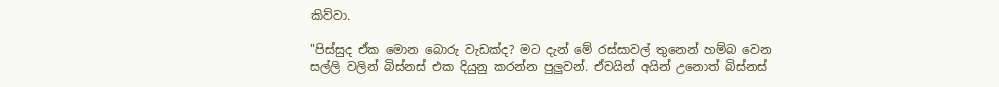කිව්වා.

"පිස්සුද ඒක මොන බොරු වැඩක්ද? මට දැන් මේ රස්සාවල් තුනෙන් හම්බ වෙන සල්ලි වලින් බිස්නස් එක දියුනු කරන්න පුලුවන්. ඒවයින් අයින් උනොත් බිස්නස්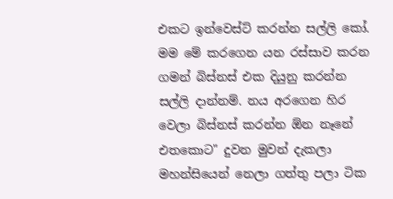එකට ඉන්වෙස්ට් කරන්න සල්ලි කෝ. මම මේ කරගෙන යන රස්සාව කරන ගමන් බිස්නස් එක දියුනු කරන්න සල්ලි දාන්නම්. නය අරගෙන හිර වෙලා බිස්නස් කරන්න ඕන නෑනේ එතකොට" දුවන මුවන් දැකලා මහන්සියෙන් නෙලා ගත්තු පලා ටික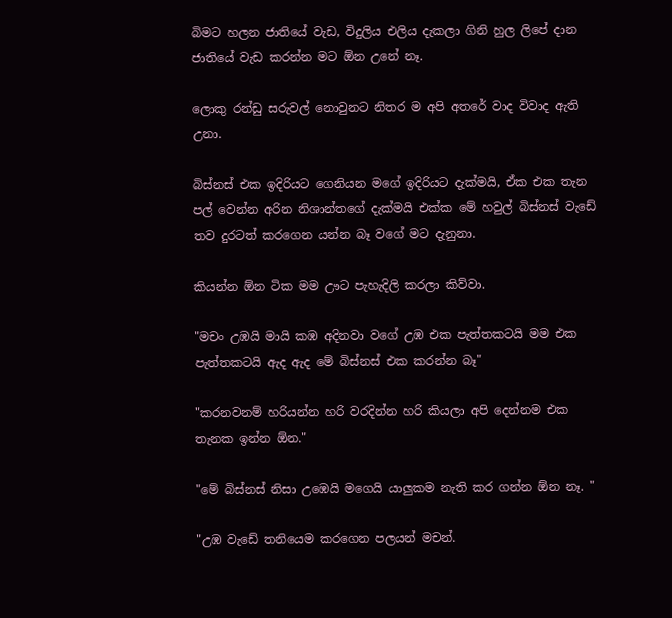බිමට හලන ජාතියේ වැඩ, විදුලිය එලිය දැකලා ගිනි හුල ලිපේ දාන ජාතියේ වැඩ කරන්න මට ඕන උනේ නෑ.

ලොකු රන්ඩු සරුවල් නොවුනට නිතර ම අපි අතරේ වාද විවාද ඇති උනා.

බිස්නස් එක ඉදිරියට ගෙනියන මගේ ඉදිරියට දැක්මයි, ඒක එක තැන පල් වෙන්න අරින නිශාන්තගේ දැක්මයි එක්ක මේ හවුල් බිස්නස් වැඩේ තව දුරටත් කරගෙන යන්න බෑ වගේ මට දැනුනා.

කියන්න ඕන ටික මම ඌට පැහැදිලි කරලා කිව්වා.

"මචං උඹයි මායි කඹ අදිනවා වගේ උඹ එක පැත්තකටයි මම එක පැත්තකටයි ඇද ඇද මේ බිස්නස් එක කරන්න බෑ"

"කරනවනම් හරියන්න හරි වරදින්න හරි කියලා අපි දෙන්නම එක තැනක ඉන්න ඕන."

"මේ බිස්නස් නිසා උඹෙයි මගෙයි යාලුකම නැති කර ගන්න ඕන නෑ. "

"උඹ වැඩේ තනියෙම කරගෙන පලයන් මචන්.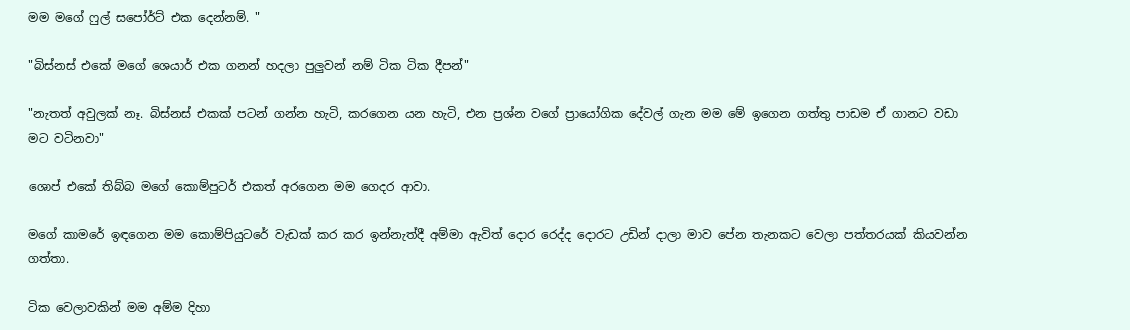මම මගේ ෆුල් සපෝර්ට් එක දෙන්නම්. "

"බිස්නස් එකේ මගේ ශෙයාර් එක ගනන් හදලා පුලුවන් නම් ටික ටික දීපන්"

"නැතත් අවුලක් නෑ. බිස්නස් එකක් පටන් ගන්න හැටි, කරගෙන යන හැටි, එන ප්‍රශ්න වගේ ප්‍රායෝගික දේවල් ගැන මම මේ ඉගෙන ගත්තු පාඩම ඒ ගානට වඩා මට වටිනවා"

ශොප් එකේ තිබ්බ මගේ කොම්පුටර් එකත් අරගෙන මම ගෙදර ආවා.

මගේ කාමරේ ඉඳගෙන මම කොම්පියුටරේ වැඩක් කර කර ඉන්නැත්දී අම්මා ඇවිත් දොර රෙද්ද දොරට උඩින් දාලා මාව පේන තැනකට වෙලා පත්තරයක් කියවන්න ගත්තා.

ටික වෙලාවකින් මම අම්ම දිහා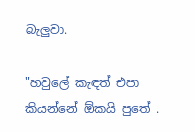බැලුවා.

"හවුලේ කැඳත් එපා කියන්නේ ඕකයි පුතේ .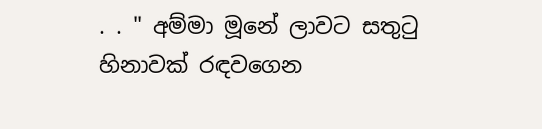. . " අම්මා මූනේ ලාවට සතුටු හිනාවක් රඳවගෙන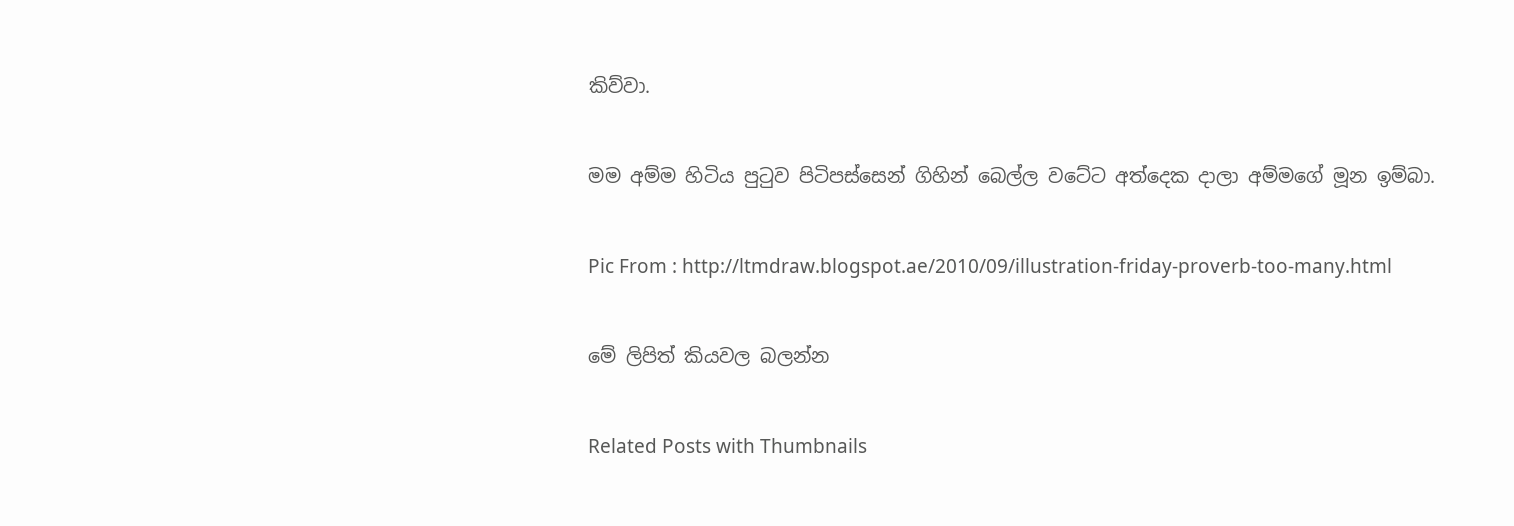කිව්වා.

මම අම්ම හිටිය පුටුව පිටිපස්සෙන් ගිහින් බෙල්ල වටේට අත්දෙක දාලා අම්මගේ මූන ඉම්බා.

Pic From : http://ltmdraw.blogspot.ae/2010/09/illustration-friday-proverb-too-many.html

මේ ලිපිත් කියවල බලන්න

Related Posts with Thumbnails